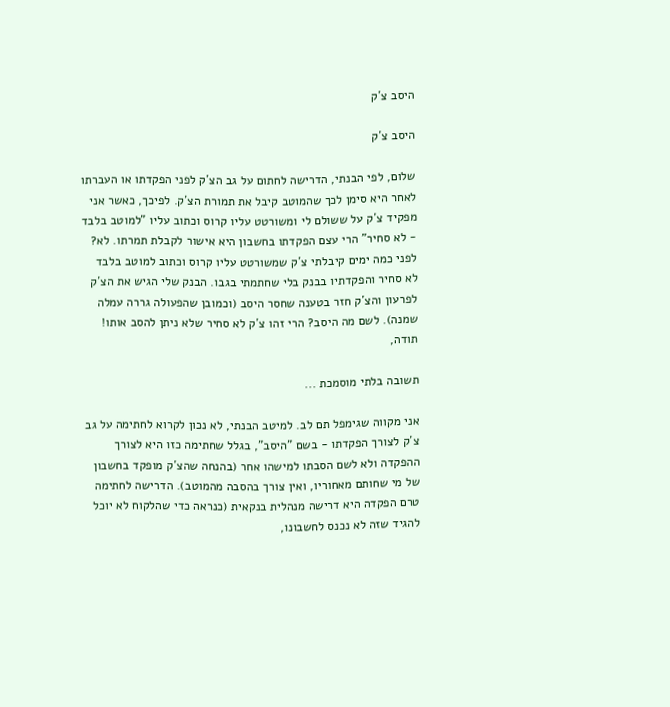היסב צ´ק

היסב צ´ק

שלום, לפי הבנתי, הדרישה לחתום על גב הצ´ק לפני הפקדתו או העברתו לאחר היא סימן לכך שהמוטב קיבל את תמורת הצ´ק. לפיכך, כאשר אני מפקיד צ´ק על ששולם לי ומשורטט עליו קרוס וכתוב עליו "למוטב בלבד - לא סחיר" הרי עצם הפקדתו בחשבון היא אישור לקבלת תמרתו. לא? לפני כמה ימים קיבלתי צ´ק שמשורטט עליו קרוס וכתוב למוטב בלבד לא סחיר והפקדתיו בבנק בלי שחתמתי בגבו. הבנק שלי הגיש את הצ´ק לפרעון והצ´ק חזר בטענה שחסר היסב (וכמובן שהפעולה גררה עמלה שמנה). לשם מה היסב? הרי זהו צ´ק לא סחיר שלא ניתן להסב אותו! תודה,

תשובה בלתי מוסמכת ...

אני מקווה שגימפל תם לב. למיטב הבנתי, לא נכון לקרוא לחתימה על גב צ´ק לצורך הפקדתו - בשם "היסב", בגלל שחתימה כזו היא לצורך ההפקדה ולא לשם הסבתו למישהו אחר (בהנחה שהצ´ק מופקד בחשבון של מי שחותם מאחוריו, ואין צורך בהסבה מהמוטב). הדרישה לחתימה טרם הפקדה היא דרישה מנהלית בנקאית (כנראה כדי שהלקוח לא יוכל להגיד שזה לא נכנס לחשבונו,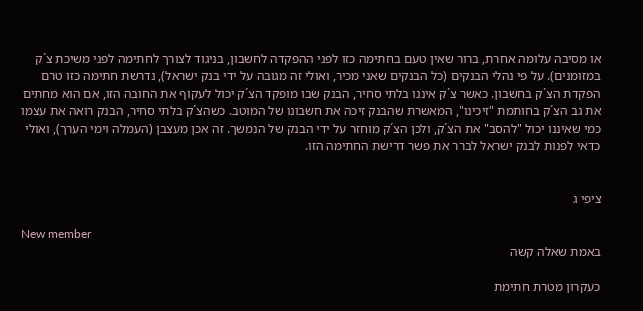או מסיבה עלומה אחרת, ברור שאין טעם בחתימה כזו לפני ההפקדה לחשבון, בניגוד לצורך לחתימה לפני משיכת צ´ק במזומנים). על פי נהלי הבנקים (כל הבנקים שאני מכיר, ואולי זה מגובה על ידי בנק ישראל), נדרשת חתימה כזו טרם הפקדת הצ´ק בחשבון. כאשר צ´ק איננו בלתי סחיר, הבנק שבו מופקד הצ´ק יכול לעקוף את החובה הזו, אם הוא מחתים את גב הצ´ק בחותמת "זיכינו", המאשרת שהבנק זיכה את חשבונו של המוטב. כשהצ´ק בלתי סחיר, הבנק רואה את עצמו כמי שאיננו יכול "להסב" את הצ´ק, ולכן הצ´ק מוחזר על ידי הבנק של הנמשך. זה אכן מעצבן (העמלה וימי הערך), ואולי כדאי לפנות לבנק ישראל לברר את פשר דרישת החתימה הזו.


ציפי ג

New member
באמת שאלה קשה

כעקרון מטרת חתימת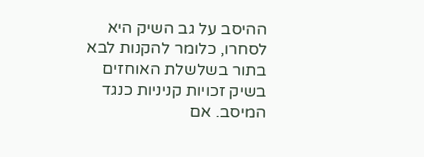ההיסב על גב השיק היא לסחרו, כלומר להקנות לבא בתור בשלשלת האוחזים בשיק זכויות קניניות כנגד המיסב. אם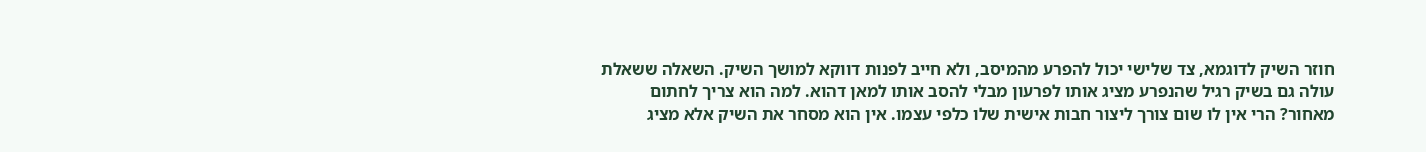חוזר השיק לדוגמא, צד שלישי יכול להפרע מהמיסב, ולא חייב לפנות דווקא למושך השיק. השאלה ששאלת עולה גם בשיק רגיל שהנפרע מציג אותו לפרעון מבלי להסב אותו למאן דהוא. למה הוא צריך לחתום מאחור? הרי אין לו שום צורך ליצור חבות אישית שלו כלפי עצמו. אין הוא מסחר את השיק אלא מציג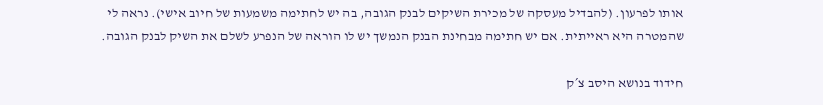אותו לפרעון. (להבדיל מעסקה של מכירת השיקים לבנק הגובה, בה יש לחתימה משמעות של חיוב אישי). נראה לי שהמטרה היא ראייתית. אם יש חתימה מבחינת הבנק הנמשך יש לו הוראה של הנפרע לשלם את השיק לבנק הגובה.

חידוד בנושא היסב צ´ק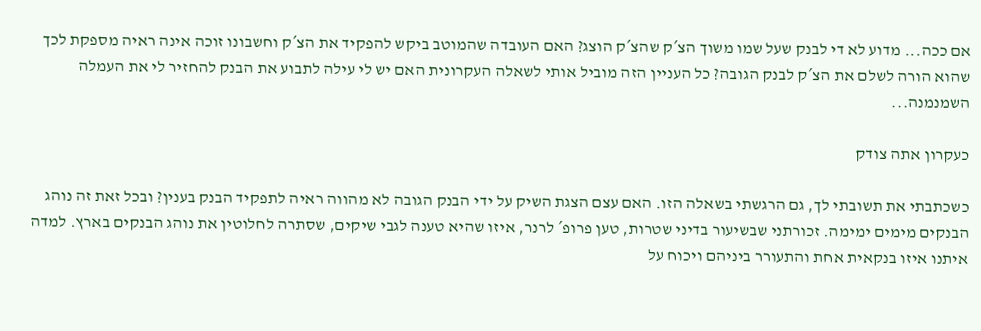אם ככה... מדוע לא די לבנק שעל שמו משוך הצ´ק שהצ´ק הוצג? האם העובדה שהמוטב ביקש להפקיד את הצ´ק וחשבונו זוכה אינה ראיה מספקת לכך שהוא הורה לשלם את הצ´ק לבנק הגובה? כל העניין הזה מוביל אותי לשאלה העקרונית האם יש לי עילה לתבוע את הבנק להחזיר לי את העמלה השמנמנה...

כעקרון אתה צודק

כשכתבתי את תשובתי לך, גם הרגשתי בשאלה הזו. האם עצם הצגת השיק על ידי הבנק הגובה לא מהווה ראיה לתפקיד הבנק בענין? ובכל זאת זה נוהג הבנקים מימים ימימה. זכורתני שבשיעור בדיני שטרות, טען פרופ´ לרנר, איזו שהיא טענה לגבי שיקים, שסתרה לחלוטין את נוהג הבנקים בארץ. למדה איתנו איזו בנקאית אחת והתעורר ביניהם ויכוח על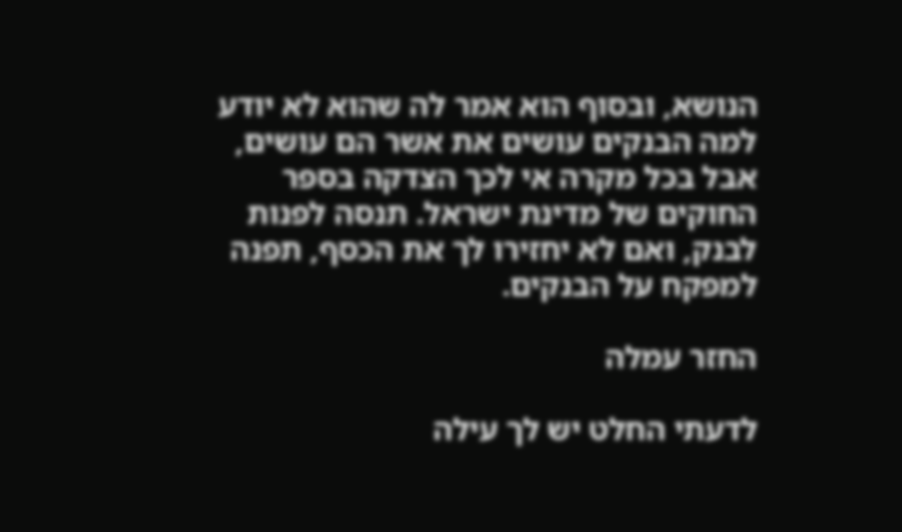הנושא, ובסוף הוא אמר לה שהוא לא יודע למה הבנקים עושים את אשר הם עושים, אבל בכל מקרה אי לכך הצדקה בספר החוקים של מדינת ישראל. תנסה לפנות לבנק, ואם לא יחזירו לך את הכסף, תפנה למפקח על הבנקים.

החזר עמלה

לדעתי החלט יש לך עילה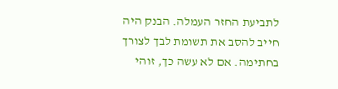לתביעת החזר העמלה. הבנק היה חייב להסב את תשומת לבך לצורך בחתימה. אם לא עשה כך, זוהי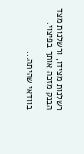רשלנות מצידו, ורשלנות מצד הבנק מזכה אותך בפיצוי.

בוודאי שהיתה...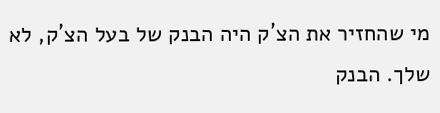מי שהחזיר את הצ´ק היה הבנק של בעל הצ´ק, לא שלך. הבנק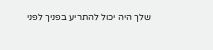שלך היה יכול להתריע בפניך לפני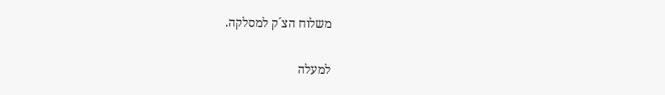משלוח הצ´ק למסלקה.

למעלה